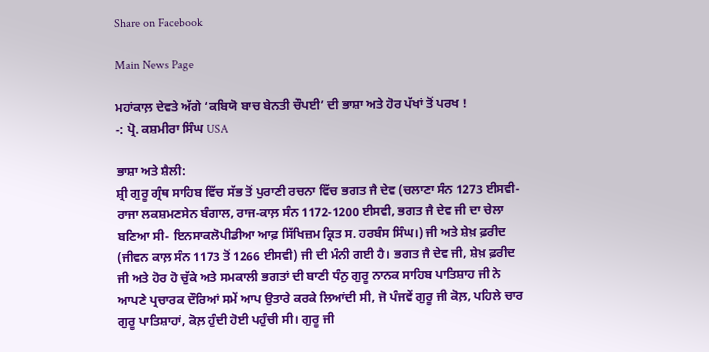Share on Facebook

Main News Page

ਮਹਾਂਕਾਲ਼ ਦੇਵਤੇ ਅੱਗੇ ‘ਕਬਿਯੋ ਬਾਚ ਬੇਨਤੀ ਚੌਪਈ’ ਦੀ ਭਾਸ਼ਾ ਅਤੇ ਹੋਰ ਪੱਖਾਂ ਤੋਂ ਪਰਖ !
-: ਪ੍ਰੋ. ਕਸ਼ਮੀਰਾ ਸਿੰਘ USA

ਭਾਸ਼ਾ ਅਤੇ ਸ਼ੈਲੀ:
ਸ਼੍ਰੀ ਗੁਰੂ ਗ੍ਰੰਥ ਸਾਹਿਬ ਵਿੱਚ ਸੱਭ ਤੋਂ ਪੁਰਾਣੀ ਰਚਨਾ ਵਿੱਚ ਭਗਤ ਜੈ ਦੇਵ (ਚਲਾਣਾ ਸੰਨ 1273 ਈਸਵੀ- ਰਾਜਾ ਲਕਸ਼ਮਣਸੇਨ ਬੰਗਾਲ, ਰਾਜ-ਕਾਲ਼ ਸੰਨ 1172-1200 ਈਸਵੀ, ਭਗਤ ਜੈ ਦੇਵ ਜੀ ਦਾ ਚੇਲਾ ਬਣਿਆ ਸੀ- ਇਨਸਾਕਲੋਪੀਡੀਆ ਆਫ਼ ਸਿੱਖਿਜ਼ਮ ਕ੍ਰਿਤ ਸ. ਹਰਬੰਸ ਸਿੰਘ।) ਜੀ ਅਤੇ ਸ਼ੇਖ਼ ਫ਼ਰੀਦ (ਜੀਵਨ ਕਾਲ਼ ਸੰਨ 1173 ਤੋਂ 1266 ਈਸਵੀ) ਜੀ ਦੀ ਮੰਨੀ ਗਈ ਹੈ। ਭਗਤ ਜੈ ਦੇਵ ਜੀ, ਸ਼ੇਖ਼ ਫ਼ਰੀਦ ਜੀ ਅਤੇ ਹੋਰ ਹੋ ਚੁੱਕੇ ਅਤੇ ਸਮਕਾਲੀ ਭਗਤਾਂ ਦੀ ਬਾਣੀ ਧੰਨੁ ਗੁਰੂ ਨਾਨਕ ਸਾਹਿਬ ਪਾਤਿਸ਼ਾਹ ਜੀ ਨੇ ਆਪਣੇ ਪ੍ਰਚਾਰਕ ਦੌਰਿਆਂ ਸਮੇਂ ਆਪ ਉਤਾਰੇ ਕਰਕੇ ਲਿਆਂਦੀ ਸੀ, ਜੋ ਪੰਜਵੇਂ ਗੁਰੂ ਜੀ ਕੋਲ਼, ਪਹਿਲੇ ਚਾਰ ਗੁਰੂ ਪਾਤਿਸ਼ਾਹਾਂ, ਕੋਲ਼ ਹੁੰਦੀ ਹੋਈ ਪਹੁੰਚੀ ਸੀ। ਗੁਰੂ ਜੀ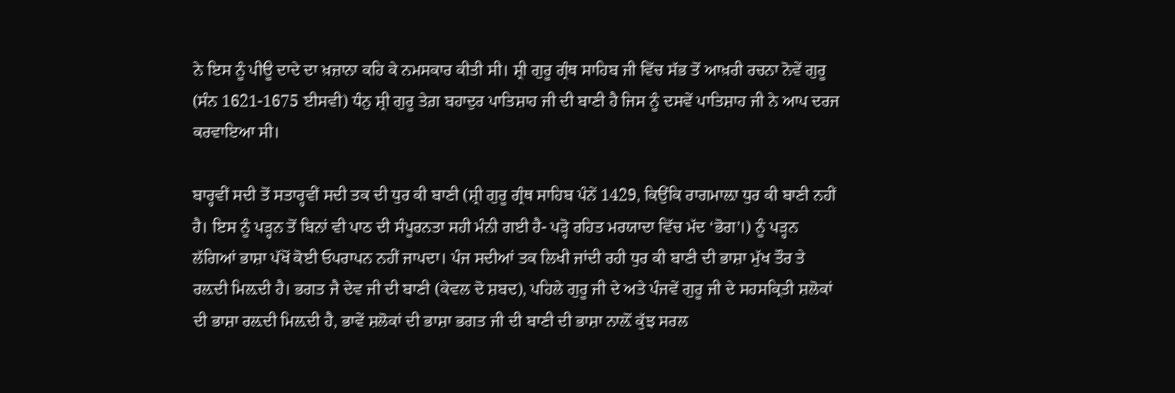ਨੇ ਇਸ ਨੂੰ ਪੀਊ ਦਾਦੇ ਦਾ ਖ਼ਜ਼ਾਨਾ ਕਹਿ ਕੇ ਨਮਸਕਾਰ ਕੀਤੀ ਸੀ। ਸ਼੍ਰੀ ਗੁਰੂ ਗ੍ਰੰਥ ਸਾਹਿਬ ਜੀ ਵਿੱਚ ਸੱਭ ਤੋਂ ਆਖ਼ਰੀ ਰਚਨਾ ਨੋਵੇਂ ਗੁਰੂ (ਸੰਨ 1621-1675 ਈਸਵੀ) ਧੰਨੁ ਸ਼੍ਰੀ ਗੁਰੂ ਤੇਗ਼ ਬਹਾਦੁਰ ਪਾਤਿਸ਼ਾਹ ਜੀ ਦੀ ਬਾਣੀ ਹੈ ਜਿਸ ਨੂੰ ਦਸਵੇਂ ਪਾਤਿਸ਼ਾਹ ਜੀ ਨੇ ਆਪ ਦਰਜ ਕਰਵਾਇਆ ਸੀ।

ਬਾਰ੍ਹਵੀਂ ਸਦੀ ਤੋਂ ਸਤਾਰ੍ਹਵੀਂ ਸਦੀ ਤਕ ਦੀ ਧੁਰ ਕੀ ਬਾਣੀ (ਸ਼੍ਰੀ ਗੁਰੂ ਗ੍ਰੰਥ ਸਾਹਿਬ ਪੰਨੇਂ 1429, ਕਿਉਂਕਿ ਰਾਗਮਾਲ਼ਾ ਧੁਰ ਕੀ ਬਾਣੀ ਨਹੀਂ ਹੈ। ਇਸ ਨੂੰ ਪੜ੍ਹਨ ਤੋਂ ਬਿਨਾਂ ਵੀ ਪਾਠ ਦੀ ਸੰਪੂਰਨਤਾ ਸਹੀ ਮੰਨੀ ਗਈ ਹੈ- ਪੜ੍ਹੋ ਰਹਿਤ ਮਰਯਾਦਾ ਵਿੱਚ ਮੱਦ ‘ਭੋਗ’।) ਨੂੰ ਪੜ੍ਹਨ ਲੱਗਿਆਂ ਭਾਸ਼ਾ ਪੱਖੋਂ ਕੋਈ ਓਪਰਾਪਨ ਨਹੀਂ ਜਾਪਦਾ। ਪੰਜ ਸਦੀਆਂ ਤਕ ਲਿਖੀ ਜਾਂਦੀ ਰਹੀ ਧੁਰ ਕੀ ਬਾਣੀ ਦੀ ਭਾਸ਼ਾ ਮੁੱਖ ਤੌਰ ਤੇ ਰਲ਼ਦੀ ਮਿਲ਼ਦੀ ਹੈ। ਭਗਤ ਜੈ ਦੇਵ ਜੀ ਦੀ ਬਾਣੀ (ਕੇਵਲ ਦੋ ਸ਼ਬਦ), ਪਹਿਲੇ ਗੁਰੂ ਜੀ ਦੇ ਅਤੇ ਪੰਜਵੇਂ ਗੁਰੂ ਜੀ ਦੇ ਸਹਸਕ੍ਰਿਤੀ ਸ਼ਲੋਕਾਂ ਦੀ ਭਾਸ਼ਾ ਰਲ਼ਦੀ ਮਿਲ਼ਦੀ ਹੈ, ਭਾਵੇਂ ਸ਼ਲੋਕਾਂ ਦੀ ਭਾਸ਼ਾ ਭਗਤ ਜੀ ਦੀ ਬਾਣੀ ਦੀ ਭਾਸ਼ਾ ਨਾਲ਼ੋਂ ਕੁੱਝ ਸਰਲ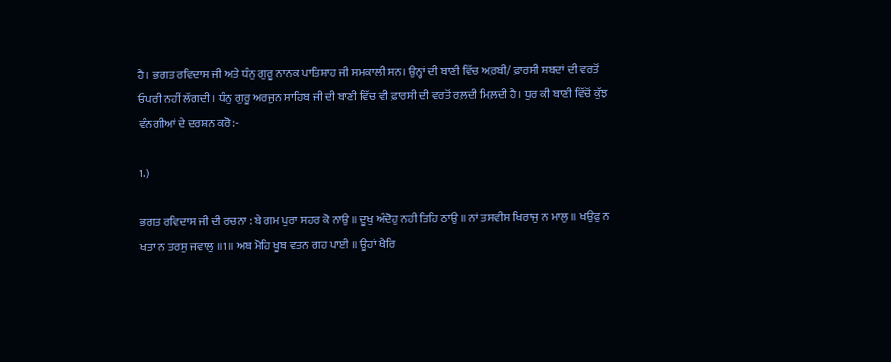ਹੈ। ਭਗਤ ਰਵਿਦਾਸ ਜੀ ਅਤੇ ਧੰਨੁ ਗੁਰੂ ਨਾਨਕ ਪਾਤਿਸ਼ਾਹ ਜੀ ਸਮਕਾਲੀ ਸਨ। ਉਨ੍ਹਾਂ ਦੀ ਬਾਣੀ ਵਿੱਚ ਅ਼ਰਬੀ/ ਫ਼ਾਰਸੀ ਸ਼ਬਦਾਂ ਦੀ ਵਰਤੋਂ ਓਪਰੀ ਨਹੀਂ ਲੱਗਦੀ। ਧੰਨੁ ਗੁਰੂ ਅਰਜੁਨ ਸਾਹਿਬ ਜੀ ਦੀ ਬਾਣੀ ਵਿੱਚ ਵੀ ਫ਼ਾਰਸੀ ਦੀ ਵਰਤੋਂ ਰਲ਼ਦੀ ਮਿਲ਼ਦੀ ਹੈ। ਧੁਰ ਕੀ ਬਾਣੀ ਵਿੱਚੋਂ ਕੁੱਝ ਵੰਨਗੀਆਂ ਦੇ ਦਰਸ਼ਨ ਕਰੋ:-

1.)

ਭਗਤ ਰਵਿਦਾਸ ਜੀ ਦੀ ਰਚਨਾ : ਬੇ ਗਮ ਪੁਰਾ ਸਹਰ ਕੋ ਨਾਉ ॥ ਦੂਖੁ ਅੰਦੋਹੁ ਨਹੀ ਤਿਹਿ ਠਾਉ ॥ ਨਾਂ ਤਸਵੀਸ ਖਿਰਾਜੁ ਨ ਮਾਲੁ ॥ ਖਉਫੁ ਨ ਖਤਾ ਨ ਤਰਸੁ ਜਵਾਲੁ ॥1॥ ਅਬ ਮੋਹਿ ਖੂਬ ਵਤਨ ਗਹ ਪਾਈ ॥ ਊਹਾਂ ਖੈਰਿ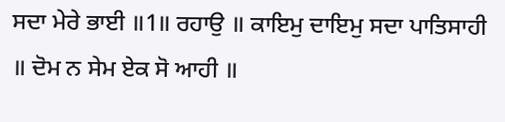ਸਦਾ ਮੇਰੇ ਭਾਈ ॥1॥ ਰਹਾਉ ॥ ਕਾਇਮੁ ਦਾਇਮੁ ਸਦਾ ਪਾਤਿਸਾਹੀ ॥ ਦੋਮ ਨ ਸੇਮ ਏਕ ਸੋ ਆਹੀ ॥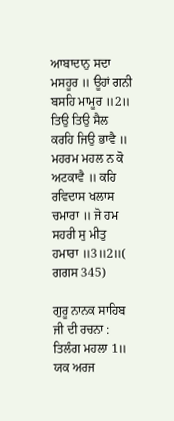ਆਬਾਦਾਨੁ ਸਦਾ ਮਸਹੂਰ ॥ ਊਹਾਂ ਗਨੀ ਬਸਹਿ ਮਾਮੂਰ ॥2॥ ਤਿਉ ਤਿਉ ਸੈਲ ਕਰਹਿ ਜਿਉ ਭਾਵੈ ॥ ਮਹਰਮ ਮਹਲ ਨ ਕੋ ਅਟਕਾਵੈ ॥ ਕਹਿ ਰਵਿਦਾਸ ਖਲਾਸ ਚਮਾਰਾ ॥ ਜੋ ਹਮ ਸਹਰੀ ਸੁ ਮੀਤੁ ਹਮਾਰਾ ॥3॥2॥( ਗਗਸ 345)

ਗੁਰੂ ਨਾਨਕ ਸਾਹਿਬ ਜੀ ਦੀ ਰਚਨਾ : ਤਿਲੰਗ ਮਹਲਾ 1॥ ਯਕ ਅਰਜ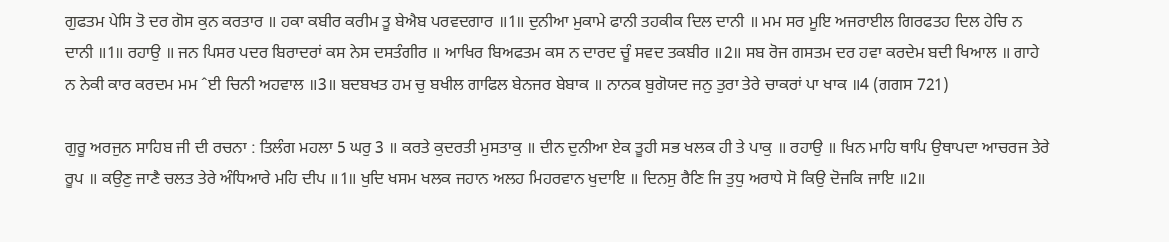ਗੁਫਤਮ ਪੇਸਿ ਤੋ ਦਰ ਗੋਸ ਕੁਨ ਕਰਤਾਰ ॥ ਹਕਾ ਕਬੀਰ ਕਰੀਮ ਤੂ ਬੇਐਬ ਪਰਵਦਗਾਰ ॥1॥ ਦੁਨੀਆ ਮੁਕਾਮੇ ਫਾਨੀ ਤਹਕੀਕ ਦਿਲ ਦਾਨੀ ॥ ਮਮ ਸਰ ਮੂਇ ਅਜਰਾਈਲ ਗਿਰਫਤਹ ਦਿਲ ਹੇਚਿ ਨ ਦਾਨੀ ॥1॥ ਰਹਾਉ ॥ ਜਨ ਪਿਸਰ ਪਦਰ ਬਿਰਾਦਰਾਂ ਕਸ ਨੇਸ ਦਸਤੰਗੀਰ ॥ ਆਖਿਰ ਬਿਅਫਤਮ ਕਸ ਨ ਦਾਰਦ ਚੂੰ ਸਵਦ ਤਕਬੀਰ ॥2॥ ਸਬ ਰੋਜ ਗਸਤਮ ਦਰ ਹਵਾ ਕਰਦੇਮ ਬਦੀ ਖਿਆਲ ॥ ਗਾਹੇ ਨ ਨੇਕੀ ਕਾਰ ਕਰਦਮ ਮਮ ˆਈ ਚਿਨੀ ਅਹਵਾਲ ॥3॥ ਬਦਬਖਤ ਹਮ ਚੁ ਬਖੀਲ ਗਾਫਿਲ ਬੇਨਜਰ ਬੇਬਾਕ ॥ ਨਾਨਕ ਬੁਗੋਯਦ ਜਨੁ ਤੁਰਾ ਤੇਰੇ ਚਾਕਰਾਂ ਪਾ ਖਾਕ ॥4 (ਗਗਸ 721)

ਗੁਰੂ ਅਰਜੁਨ ਸਾਹਿਬ ਜੀ ਦੀ ਰਚਨਾ : ਤਿਲੰਗ ਮਹਲਾ 5 ਘਰੁ 3 ॥ ਕਰਤੇ ਕੁਦਰਤੀ ਮੁਸਤਾਕੁ ॥ ਦੀਨ ਦੁਨੀਆ ਏਕ ਤੂਹੀ ਸਭ ਖਲਕ ਹੀ ਤੇ ਪਾਕੁ ॥ ਰਹਾਉ ॥ ਖਿਨ ਮਾਹਿ ਥਾਪਿ ਉਥਾਪਦਾ ਆਚਰਜ ਤੇਰੇ ਰੂਪ ॥ ਕਉਣੁ ਜਾਣੈ ਚਲਤ ਤੇਰੇ ਅੰਧਿਆਰੇ ਮਹਿ ਦੀਪ ॥1॥ ਖੁਦਿ ਖਸਮ ਖਲਕ ਜਹਾਨ ਅਲਹ ਮਿਹਰਵਾਨ ਖੁਦਾਇ ॥ ਦਿਨਸੁ ਰੈਣਿ ਜਿ ਤੁਧੁ ਅਰਾਧੇ ਸੋ ਕਿਉ ਦੋਜਕਿ ਜਾਇ ॥2॥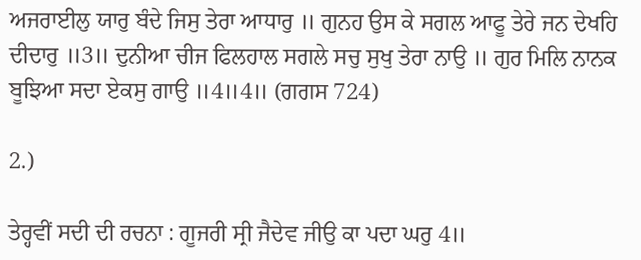ਅਜਰਾਈਲੁ ਯਾਰੁ ਬੰਦੇ ਜਿਸੁ ਤੇਰਾ ਆਧਾਰੁ ॥ ਗੁਨਹ ਉਸ ਕੇ ਸਗਲ ਆਫੂ ਤੇਰੇ ਜਨ ਦੇਖਹਿ ਦੀਦਾਰੁ ॥3॥ ਦੁਨੀਆ ਚੀਜ ਫਿਲਹਾਲ ਸਗਲੇ ਸਚੁ ਸੁਖੁ ਤੇਰਾ ਨਾਉ ॥ ਗੁਰ ਮਿਲਿ ਨਾਨਕ ਬੂਝਿਆ ਸਦਾ ਏਕਸੁ ਗਾਉ ॥4॥4॥ (ਗਗਸ 724)

2.)

ਤੇਰ੍ਹਵੀਂ ਸਦੀ ਦੀ ਰਚਨਾ : ਗੂਜਰੀ ਸ੍ਰੀ ਜੈਦੇਵ ਜੀਉ ਕਾ ਪਦਾ ਘਰੁ 4॥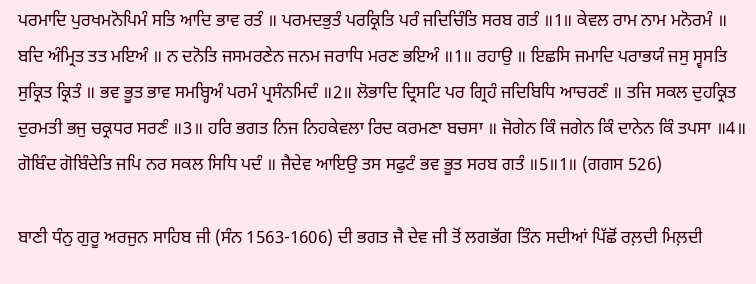ਪਰਮਾਦਿ ਪੁਰਖਮਨੋਪਿਮੰ ਸਤਿ ਆਦਿ ਭਾਵ ਰਤੰ ॥ ਪਰਮਦਭੁਤੰ ਪਰਕ੍ਰਿਤਿ ਪਰੰ ਜਦਿਚਿੰਤਿ ਸਰਬ ਗਤੰ ॥1॥ ਕੇਵਲ ਰਾਮ ਨਾਮ ਮਨੋਰਮੰ ॥ ਬਦਿ ਅੰਮ੍ਰਿਤ ਤਤ ਮਇਅੰ ॥ ਨ ਦਨੋਤਿ ਜਸਮਰਣੇਨ ਜਨਮ ਜਰਾਧਿ ਮਰਣ ਭਇਅੰ ॥1॥ ਰਹਾਉ ॥ ਇਛਸਿ ਜਮਾਦਿ ਪਰਾਭਯੰ ਜਸੁ ਸ੍ਵਸਤਿ ਸੁਕ੍ਰਿਤ ਕ੍ਰਿਤੰ ॥ ਭਵ ਭੂਤ ਭਾਵ ਸਮਬ੍ਹਿਅੰ ਪਰਮੰ ਪ੍ਰਸੰਨਮਿਦੰ ॥2॥ ਲੋਭਾਦਿ ਦ੍ਰਿਸਟਿ ਪਰ ਗ੍ਰਿਹੰ ਜਦਿਬਿਧਿ ਆਚਰਣੰ ॥ ਤਜਿ ਸਕਲ ਦੁਹਕ੍ਰਿਤ ਦੁਰਮਤੀ ਭਜੁ ਚਕ੍ਰਧਰ ਸਰਣੰ ॥3॥ ਹਰਿ ਭਗਤ ਨਿਜ ਨਿਹਕੇਵਲਾ ਰਿਦ ਕਰਮਣਾ ਬਚਸਾ ॥ ਜੋਗੇਨ ਕਿੰ ਜਗੇਨ ਕਿੰ ਦਾਨੇਨ ਕਿੰ ਤਪਸਾ ॥4॥ ਗੋਬਿੰਦ ਗੋਬਿੰਦੇਤਿ ਜਪਿ ਨਰ ਸਕਲ ਸਿਧਿ ਪਦੰ ॥ ਜੈਦੇਵ ਆਇਉ ਤਸ ਸਫੁਟੰ ਭਵ ਭੂਤ ਸਰਬ ਗਤੰ ॥5॥1॥ (ਗਗਸ 526)

ਬਾਣੀ ਧੰਨੁ ਗੁਰੂ ਅਰਜੁਨ ਸਾਹਿਬ ਜੀ (ਸੰਨ 1563-1606) ਦੀ ਭਗਤ ਜੈ ਦੇਵ ਜੀ ਤੋਂ ਲਗਭੱਗ ਤਿੰਨ ਸਦੀਆਂ ਪਿੱਛੋਂ ਰਲ਼ਦੀ ਮਿਲ਼ਦੀ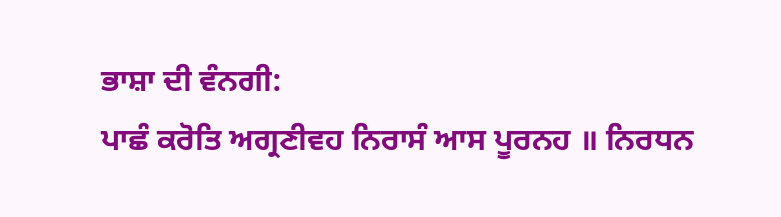ਭਾਸ਼ਾ ਦੀ ਵੰਨਗੀ:
ਪਾਛੰ ਕਰੋਤਿ ਅਗ੍ਰਣੀਵਹ ਨਿਰਾਸੰ ਆਸ ਪੂਰਨਹ ॥ ਨਿਰਧਨ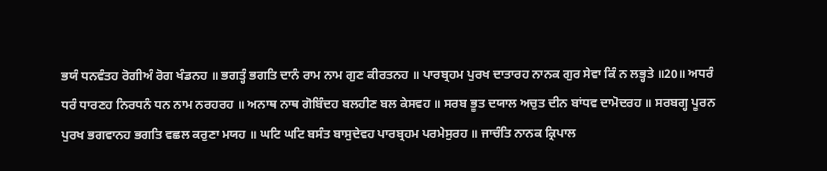ਭਯੰ ਧਨਵੰਤਹ ਰੋਗੀਅੰ ਰੋਗ ਖੰਡਨਹ ॥ ਭਗਤ੍ਹੰ ਭਗਤਿ ਦਾਨੰ ਰਾਮ ਨਾਮ ਗੁਣ ਕੀਰਤਨਹ ॥ ਪਾਰਬ੍ਰਹਮ ਪੁਰਖ ਦਾਤਾਰਹ ਨਾਨਕ ਗੁਰ ਸੇਵਾ ਕਿੰ ਨ ਲਭ੍ਹਤੇ ॥20॥ ਅਧਰੰ ਧਰੰ ਧਾਰਣਹ ਨਿਰਧਨੰ ਧਨ ਨਾਮ ਨਰਹਰਹ ॥ ਅਨਾਥ ਨਾਥ ਗੋਬਿੰਦਹ ਬਲਹੀਣ ਬਲ ਕੇਸਵਹ ॥ ਸਰਬ ਭੂਤ ਦਯਾਲ ਅਚੁਤ ਦੀਨ ਬਾਂਧਵ ਦਾਮੋਦਰਹ ॥ ਸਰਬਗ੍ਹ ਪੂਰਨ ਪੁਰਖ ਭਗਵਾਨਹ ਭਗਤਿ ਵਛਲ ਕਰੁਣਾ ਮਯਹ ॥ ਘਟਿ ਘਟਿ ਬਸੰਤ ਬਾਸੁਦੇਵਹ ਪਾਰਬ੍ਰਹਮ ਪਰਮੇਸੁਰਹ ॥ ਜਾਚੰਤਿ ਨਾਨਕ ਕ੍ਰਿਪਾਲ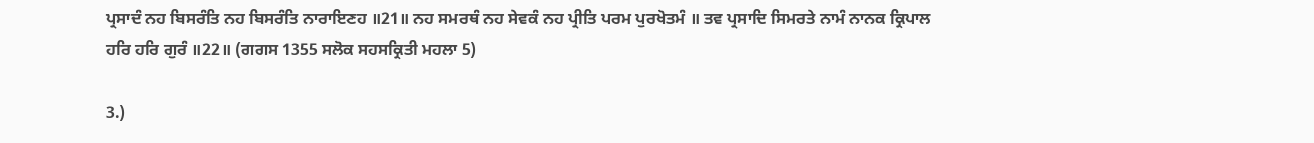ਪ੍ਰਸਾਦੰ ਨਹ ਬਿਸਰੰਤਿ ਨਹ ਬਿਸਰੰਤਿ ਨਾਰਾਇਣਹ ॥21॥ ਨਹ ਸਮਰਥੰ ਨਹ ਸੇਵਕੰ ਨਹ ਪ੍ਰੀਤਿ ਪਰਮ ਪੁਰਖੋਤਮੰ ॥ ਤਵ ਪ੍ਰਸਾਦਿ ਸਿਮਰਤੇ ਨਾਮੰ ਨਾਨਕ ਕ੍ਰਿਪਾਲ ਹਰਿ ਹਰਿ ਗੁਰੰ ॥22॥ (ਗਗਸ 1355 ਸਲੋਕ ਸਹਸਕ੍ਰਿਤੀ ਮਹਲਾ 5)

3.)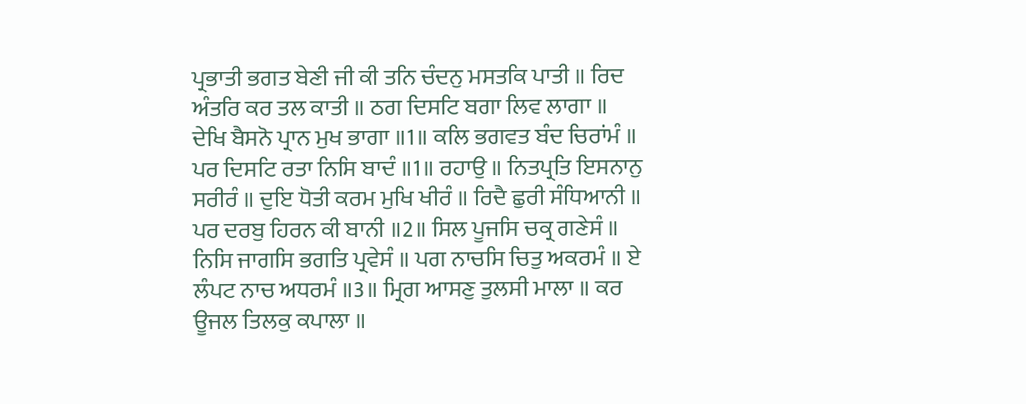ਪ੍ਰਭਾਤੀ ਭਗਤ ਬੇਣੀ ਜੀ ਕੀ ਤਨਿ ਚੰਦਨੁ ਮਸਤਕਿ ਪਾਤੀ ॥ ਰਿਦ ਅੰਤਰਿ ਕਰ ਤਲ ਕਾਤੀ ॥ ਠਗ ਦਿਸਟਿ ਬਗਾ ਲਿਵ ਲਾਗਾ ॥ ਦੇਖਿ ਬੈਸਨੋ ਪ੍ਰਾਨ ਮੁਖ ਭਾਗਾ ॥1॥ ਕਲਿ ਭਗਵਤ ਬੰਦ ਚਿਰਾਂਮੰ ॥ ਪਰ ਦਿਸਟਿ ਰਤਾ ਨਿਸਿ ਬਾਦੰ ॥1॥ ਰਹਾਉ ॥ ਨਿਤਪ੍ਰਤਿ ਇਸਨਾਨੁ ਸਰੀਰੰ ॥ ਦੁਇ ਧੋਤੀ ਕਰਮ ਮੁਖਿ ਖੀਰੰ ॥ ਰਿਦੈ ਛੁਰੀ ਸੰਧਿਆਨੀ ॥ ਪਰ ਦਰਬੁ ਹਿਰਨ ਕੀ ਬਾਨੀ ॥2॥ ਸਿਲ ਪੂਜਸਿ ਚਕ੍ਰ ਗਣੇਸੰ ॥ ਨਿਸਿ ਜਾਗਸਿ ਭਗਤਿ ਪ੍ਰਵੇਸੰ ॥ ਪਗ ਨਾਚਸਿ ਚਿਤੁ ਅਕਰਮੰ ॥ ਏ ਲੰਪਟ ਨਾਚ ਅਧਰਮੰ ॥3॥ ਮ੍ਰਿਗ ਆਸਣੁ ਤੁਲਸੀ ਮਾਲਾ ॥ ਕਰ ਊਜਲ ਤਿਲਕੁ ਕਪਾਲਾ ॥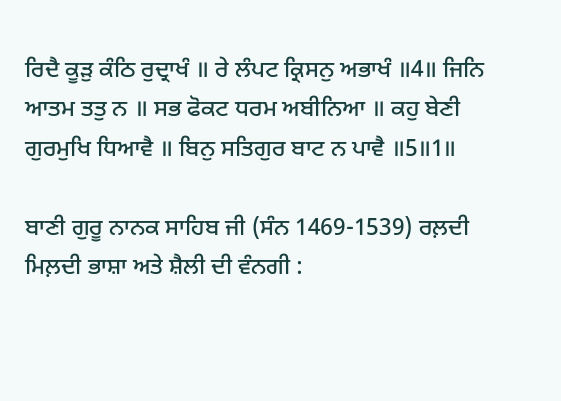ਰਿਦੈ ਕੂੜੁ ਕੰਠਿ ਰੁਦ੍ਰਾਖੰ ॥ ਰੇ ਲੰਪਟ ਕ੍ਰਿਸਨੁ ਅਭਾਖੰ ॥4॥ ਜਿਨਿ ਆਤਮ ਤਤੁ ਨ ॥ ਸਭ ਫੋਕਟ ਧਰਮ ਅਬੀਨਿਆ ॥ ਕਹੁ ਬੇਣੀ ਗੁਰਮੁਖਿ ਧਿਆਵੈ ॥ ਬਿਨੁ ਸਤਿਗੁਰ ਬਾਟ ਨ ਪਾਵੈ ॥5॥1॥

ਬਾਣੀ ਗੁਰੂ ਨਾਨਕ ਸਾਹਿਬ ਜੀ (ਸੰਨ 1469-1539) ਰਲ਼ਦੀ ਮਿਲ਼ਦੀ ਭਾਸ਼ਾ ਅਤੇ ਸ਼ੈਲੀ ਦੀ ਵੰਨਗੀ :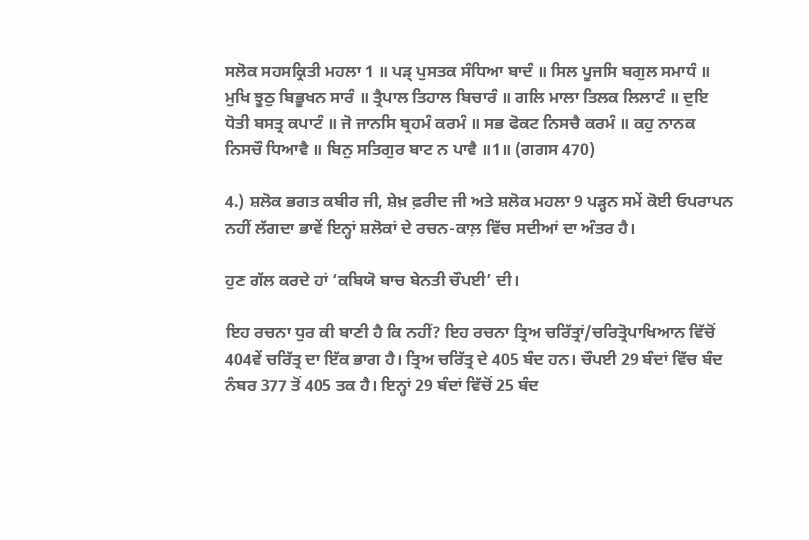ਸਲੋਕ ਸਹਸਕ੍ਰਿਤੀ ਮਹਲਾ 1 ॥ ਪੜ੍‍ ਪੁਸਤਕ ਸੰਧਿਆ ਬਾਦੰ ॥ ਸਿਲ ਪੂਜਸਿ ਬਗੁਲ ਸਮਾਧੰ ॥ ਮੁਖਿ ਝੂਠੁ ਬਿਭੂਖਨ ਸਾਰੰ ॥ ਤ੍ਰੈਪਾਲ ਤਿਹਾਲ ਬਿਚਾਰੰ ॥ ਗਲਿ ਮਾਲਾ ਤਿਲਕ ਲਿਲਾਟੰ ॥ ਦੁਇ ਧੋਤੀ ਬਸਤ੍ਰ ਕਪਾਟੰ ॥ ਜੋ ਜਾਨਸਿ ਬ੍ਰਹਮੰ ਕਰਮੰ ॥ ਸਭ ਫੋਕਟ ਨਿਸਚੈ ਕਰਮੰ ॥ ਕਹੁ ਨਾਨਕ ਨਿਸਚੌ ਧਿਆਵੈ ॥ ਬਿਨੁ ਸਤਿਗੁਰ ਬਾਟ ਨ ਪਾਵੈ ॥1॥ (ਗਗਸ 470)

4.) ਸ਼ਲੋਕ ਭਗਤ ਕਬੀਰ ਜੀ, ਸ਼ੇਖ਼ ਫ਼ਰੀਦ ਜੀ ਅਤੇ ਸ਼ਲੋਕ ਮਹਲਾ 9 ਪੜ੍ਹਨ ਸਮੇਂ ਕੋਈ ਓਪਰਾਪਨ ਨਹੀਂ ਲੱਗਦਾ ਭਾਵੇਂ ਇਨ੍ਹਾਂ ਸ਼ਲੋਕਾਂ ਦੇ ਰਚਨ-ਕਾਲ਼ ਵਿੱਚ ਸਦੀਆਂ ਦਾ ਅੰਤਰ ਹੈ।

ਹੁਣ ਗੱਲ ਕਰਦੇ ਹਾਂ ‘ਕਬਿਯੋ ਬਾਚ ਬੇਨਤੀ ਚੌਪਈ’ ਦੀ।

ਇਹ ਰਚਨਾ ਧੁਰ ਕੀ ਬਾਣੀ ਹੈ ਕਿ ਨਹੀਂ? ਇਹ ਰਚਨਾ ਤ੍ਰਿਅ ਚਰਿੱਤ੍ਰਾਂ/ਚਰਿਤ੍ਰੋਪਾਖਿਆਨ ਵਿੱਚੋਂ 404ਵੇਂ ਚਰਿੱਤ੍ਰ ਦਾ ਇੱਕ ਭਾਗ ਹੈ। ਤ੍ਰਿਅ ਚਰਿੱਤ੍ਰ ਦੇ 405 ਬੰਦ ਹਨ। ਚੌਪਈ 29 ਬੰਦਾਂ ਵਿੱਚ ਬੰਦ ਨੰਬਰ 377 ਤੋਂ 405 ਤਕ ਹੈ। ਇਨ੍ਹਾਂ 29 ਬੰਦਾਂ ਵਿੱਚੋਂ 25 ਬੰਦ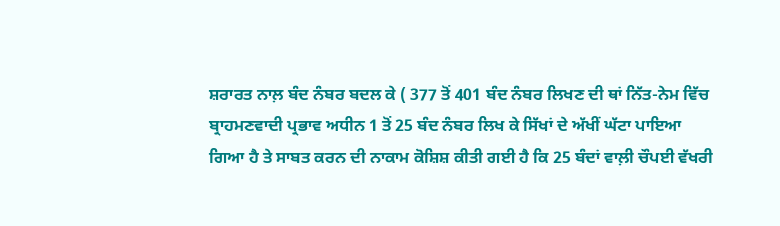ਸ਼ਰਾਰਤ ਨਾਲ਼ ਬੰਦ ਨੰਬਰ ਬਦਲ ਕੇ ( 377 ਤੋਂ 401 ਬੰਦ ਨੰਬਰ ਲਿਖਣ ਦੀ ਥਾਂ ਨਿੱਤ-ਨੇਮ ਵਿੱਚ ਬ੍ਰਾਹਮਣਵਾਦੀ ਪ੍ਰਭਾਵ ਅਧੀਨ 1 ਤੋਂ 25 ਬੰਦ ਨੰਬਰ ਲਿਖ ਕੇ ਸਿੱਖਾਂ ਦੇ ਅੱਖੀਂ ਘੱਟਾ ਪਾਇਆ ਗਿਆ ਹੈ ਤੇ ਸਾਬਤ ਕਰਨ ਦੀ ਨਾਕਾਮ ਕੋਸ਼ਿਸ਼ ਕੀਤੀ ਗਈ ਹੈ ਕਿ 25 ਬੰਦਾਂ ਵਾਲ਼ੀ ਚੌਪਈ ਵੱਖਰੀ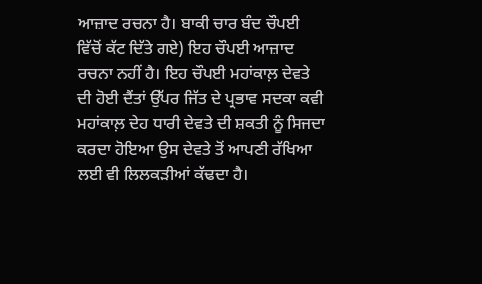ਆਜ਼ਾਦ ਰਚਨਾ ਹੈ। ਬਾਕੀ ਚਾਰ ਬੰਦ ਚੌਪਈ ਵਿੱਚੋਂ ਕੱਟ ਦਿੱਤੇ ਗਏ) ਇਹ ਚੌਪਈ ਆਜ਼ਾਦ ਰਚਨਾ ਨਹੀਂ ਹੈ। ਇਹ ਚੌਪਈ ਮਹਾਂਕਾਲ਼ ਦੇਵਤੇ ਦੀ ਹੋਈ ਦੈਂਤਾਂ ਉੱਪਰ ਜਿੱਤ ਦੇ ਪ੍ਰਭਾਵ ਸਦਕਾ ਕਵੀ ਮਹਾਂਕਾਲ਼ ਦੇਹ ਧਾਰੀ ਦੇਵਤੇ ਦੀ ਸ਼ਕਤੀ ਨੂੰ ਸਿਜਦਾ ਕਰਦਾ ਹੋਇਆ ਉਸ ਦੇਵਤੇ ਤੋਂ ਆਪਣੀ ਰੱਖਿਆ ਲਈ ਵੀ ਲਿਲਕੜੀਆਂ ਕੱਢਦਾ ਹੈ।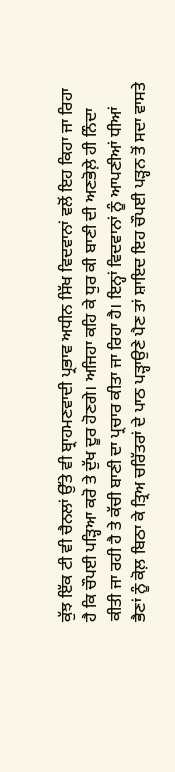ਕੁੱਝ ਇੱਕ ਟੀ ਵੀ ਚੈਨਲਾਂ ਉੱਤੇ ਵੀ ਬ੍ਰਾਹਮਣਵਾਦੀ ਪ੍ਰਭਾਵ ਅਧੀਨ ਸਿੱਖ ਵਿਦਵਾਨਾਂ ਵਲੋਂ ਇਹ ਕਿਹਾ ਜਾ ਰਿਹਾ ਹੈ ਕਿ ਚੌਪਈ ਪੜ੍ਹਿਆ ਕਰੋ ਤੇ ਦੁੱਖ ਦੂਰ ਹੋਣਗੇ। ਅਜਿਹਾ ਕਹਿ ਕੇ ਧੁਰ ਕੀ ਬਾਣੀ ਦੀ ਅਣਭੋਲ਼ੇ ਹੀ ਨਿੰਦਾ ਕੀਤੀ ਜਾ ਰਹੀ ਹੈ ਤੇ ਕੱਚੀ ਬਾਣੀ ਦਾ ਪ੍ਰਚਾਰ ਕੀਤਾ ਜਾ ਰਿਹਾ ਹੈ। ਇਨ੍ਹਾਂ ਵਿਦਵਾਨਾਂ ਨੂੰ ਆਪਣੀਆਂ ਧੀਆਂ ਭੈਣਾਂ ਨੂੰ ਕੋਲ਼ ਬਿਠਾ ਕੇ ਤ੍ਰਿਅ ਚਰਿੱਤਰਾਂ ਦੇ ਪਾਠ ਪੜ੍ਹਾਉਣੇ ਪੈਣ ਤਾਂ ਸ਼ਾਇਦ ਇਹ ਚੌਪਈ ਪੜ੍ਹਨ ਤੋਂ ਸਦਾ ਵਾਸਤੇ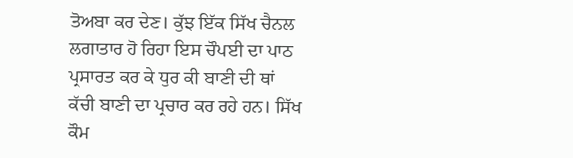ਤੋਅਬਾ ਕਰ ਦੇਣ। ਕੁੱਝ ਇੱਕ ਸਿੱਖ ਚੈਨਲ ਲਗਾਤਾਰ ਹੋ ਰਿਹਾ ਇਸ ਚੌਪਈ ਦਾ ਪਾਠ ਪ੍ਰਸਾਰਤ ਕਰ ਕੇ ਧੁਰ ਕੀ ਬਾਣੀ ਦੀ ਥਾਂ ਕੱਚੀ ਬਾਣੀ ਦਾ ਪ੍ਰਚਾਰ ਕਰ ਰਹੇ ਹਨ। ਸਿੱਖ ਕੌਮ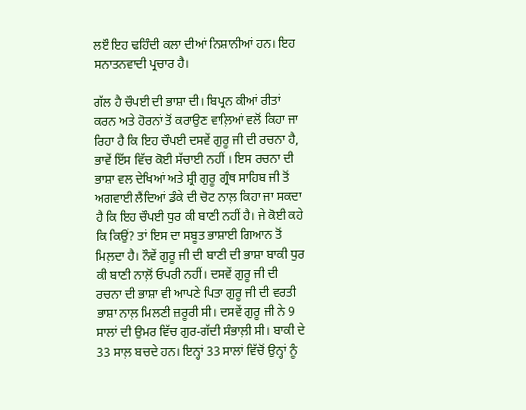ਲੲੌ ਇਹ ਢਹਿੰਦੀ ਕਲਾ ਦੀਆਂ ਨਿਸ਼ਾਨੀਆਂ ਹਨ। ਇਹ ਸਨਾਤਨਵਾਦੀ ਪ੍ਰਚਾਰ ਹੈ।

ਗੱਲ ਹੈ ਚੌਪਈ ਦੀ ਭਾਸ਼ਾ ਦੀ। ਬਿਪ੍ਰਨ ਕੀਆਂ ਰੀਤਾਂ ਕਰਨ ਅਤੇ ਹੋਰਨਾਂ ਤੋਂ ਕਰਾਉਣ ਵਾਲ਼ਿਆਂ ਵਲੋਂ ਕਿਹਾ ਜਾ ਰਿਹਾ ਹੈ ਕਿ ਇਹ ਚੌਪਈ ਦਸਵੇਂ ਗੁਰੂ ਜੀ ਦੀ ਰਚਨਾ ਹੈ, ਭਾਵੇਂ ਇੱਸ ਵਿੱਚ ਕੋਈ ਸੱਚਾਈ ਨਹੀਂ । ਇਸ ਰਚਨਾ ਦੀ ਭਾਸ਼ਾ ਵਲ ਦੇਖਿਆਂ ਅਤੇ ਸ਼੍ਰੀ ਗੁਰੂ ਗ੍ਰੰਥ ਸਾਹਿਬ ਜੀ ਤੋਂ ਅਗਵਾਈ ਲੈਂਦਿਆਂ ਡੰਕੇ ਦੀ ਚੋਟ ਨਾਲ਼ ਕਿਹਾ ਜਾ ਸਕਦਾ ਹੈ ਕਿ ਇਹ ਚੌਪਈ ਧੁਰ ਕੀ ਬਾਣੀ ਨਹੀਂ ਹੈ। ਜੇ ਕੋਈ ਕਹੇ ਕਿ ਕਿਉਂ? ਤਾਂ ਇਸ ਦਾ ਸਬੂਤ ਭਾਸ਼ਾਈ ਗਿਆਨ ਤੋਂ ਮਿਲ਼ਦਾ ਹੈ। ਨੌਵੇਂ ਗੁਰੂ ਜੀ ਦੀ ਬਾਣੀ ਦੀ ਭਾਸ਼ਾ ਬਾਕੀ ਧੁਰ ਕੀ ਬਾਣੀ ਨਾਲ਼ੋਂ ਓਪਰੀ ਨਹੀਂ। ਦਸਵੇਂ ਗੁਰੂ ਜੀ ਦੀ ਰਚਨਾ ਦੀ ਭਾਸ਼ਾ ਵੀ ਆਪਣੇ ਪਿਤਾ ਗੁਰੂ ਜੀ ਦੀ ਵਰਤੀ ਭਾਸ਼ਾ ਨਾਲ਼ ਮਿਲਣੀ ਜ਼ਰੂਰੀ ਸੀ। ਦਸਵੇਂ ਗੁਰੂ ਜੀ ਨੇ 9 ਸਾਲਾਂ ਦੀ ਉਮਰ ਵਿੱਚ ਗੁਰ-ਗੱਦੀ ਸੰਭਾਲ਼ੀ ਸੀ। ਬਾਕੀ ਦੇ 33 ਸਾਲ਼ ਬਚਦੇ ਹਨ। ਇਨ੍ਹਾਂ 33 ਸਾਲਾਂ ਵਿੱਚੋਂ ਉਨ੍ਹਾਂ ਨੂੰ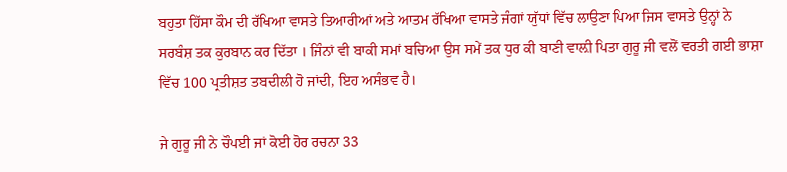ਬਹੁਤਾ ਹਿੱਸਾ ਕੌਮ ਦੀ ਰੱਖਿਆ ਵਾਸਤੇ ਤਿਆਰੀਆਂ ਅਤੇ ਆਤਮ ਰੱਖਿਆ ਵਾਸਤੇ ਜੰਗਾਂ ਯੁੱਧਾਂ ਵਿੱਚ ਲਾਉਣਾ ਪਿਆ ਜਿਸ ਵਾਸਤੇ ਉਨ੍ਹਾਂ ਨੇ ਸਰਬੰਸ਼ ਤਕ ਕੁਰਬਾਨ ਕਰ ਦਿੱਤਾ । ਜਿੰਨਾਂ ਵੀ ਬਾਕੀ ਸਮਾਂ ਬਚਿਆ ਉਸ ਸਮੇਂ ਤਕ ਧੁਰ ਕੀ ਬਾਣੀ ਵਾਲ਼ੀ ਪਿਤਾ ਗੁਰੂ ਜੀ ਵਲੋਂ ਵਰਤੀ ਗਈ ਭਾਸ਼ਾ ਵਿੱਚ 100 ਪ੍ਰਤੀਸ਼ਤ ਤਬਦੀਲੀ ਹੋ ਜਾਂਦੀ, ਇਹ ਅਸੰਭਵ ਹੈ।

ਜੇ ਗੁਰੂ ਜੀ ਨੇ ਚੌਪਈ ਜਾਂ ਕੋਈ ਹੋਰ ਰਚਨਾ 33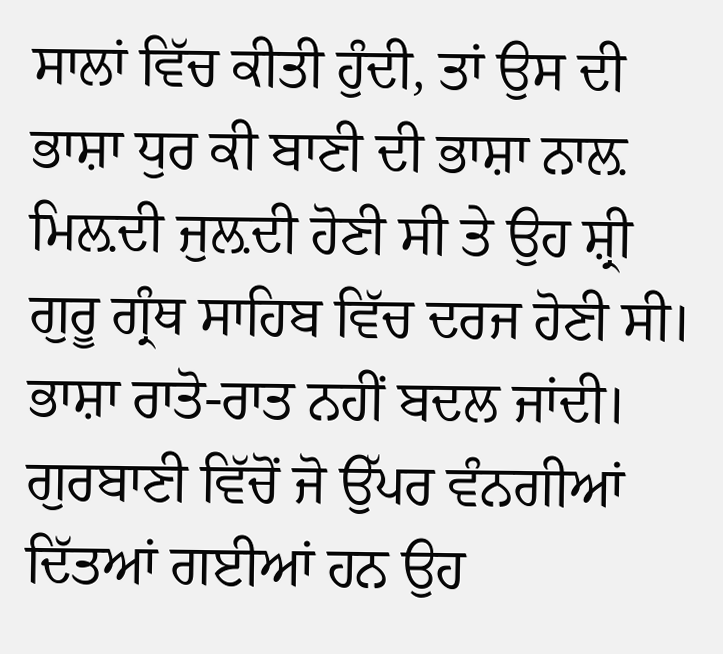ਸਾਲਾਂ ਵਿੱਚ ਕੀਤੀ ਹੁੰਦੀ, ਤਾਂ ਉਸ ਦੀ ਭਾਸ਼ਾ ਧੁਰ ਕੀ ਬਾਣੀ ਦੀ ਭਾਸ਼ਾ ਨਾਲ਼ ਮਿਲ਼ਦੀ ਜੁਲ਼ਦੀ ਹੋਣੀ ਸੀ ਤੇ ਉਹ ਸ਼੍ਰੀ ਗੁਰੂ ਗ੍ਰੰਥ ਸਾਹਿਬ ਵਿੱਚ ਦਰਜ ਹੋਣੀ ਸੀ। ਭਾਸ਼ਾ ਰਾਤੋ-ਰਾਤ ਨਹੀਂ ਬਦਲ ਜਾਂਦੀ। ਗੁਰਬਾਣੀ ਵਿੱਚੋਂ ਜੋ ਉੱਪਰ ਵੰਨਗੀਆਂ ਦਿੱਤਆਂ ਗਈਆਂ ਹਨ ਉਹ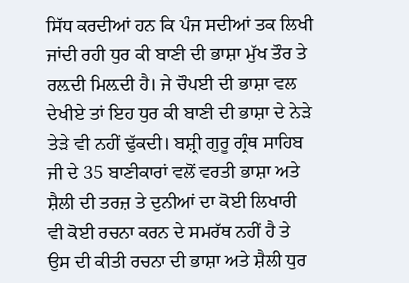ਸਿੱਧ ਕਰਦੀਆਂ ਹਨ ਕਿ ਪੰਜ ਸਦੀਆਂ ਤਕ ਲਿਖੀ ਜਾਂਦੀ ਰਹੀ ਧੁਰ ਕੀ ਬਾਣੀ ਦੀ ਭਾਸ਼ਾ ਮੁੱਖ ਤੌਰ ਤੇ ਰਲ਼ਦੀ ਮਿਲ਼ਦੀ ਹੈ। ਜੇ ਚੌਪਈ ਦੀ ਭਾਸ਼ਾ ਵਲ ਦੇਖੀਏ ਤਾਂ ਇਹ ਧੁਰ ਕੀ ਬਾਣੀ ਦੀ ਭਾਸ਼ਾ ਦੇ ਨੇੜੇ ਤੇੜੇ ਵੀ ਨਹੀਂ ਢੁੱਕਦੀ। ਬਸ਼੍ਰੀ ਗੁਰੂ ਗ੍ਰੰਥ ਸਾਹਿਬ ਜੀ ਦੇ 35 ਬਾਣੀਕਾਰਾਂ ਵਲੋਂ ਵਰਤੀ ਭਾਸ਼ਾ ਅਤੇ ਸ਼ੈਲੀ ਦੀ ਤਰਜ਼ ਤੇ ਦੁਨੀਆਂ ਦਾ ਕੋਈ ਲਿਖਾਰੀ ਵੀ ਕੋਈ ਰਚਨਾ ਕਰਨ ਦੇ ਸਮਰੱਥ ਨਹੀਂ ਹੈ ਤੇ ਉਸ ਦੀ ਕੀਤੀ ਰਚਨਾ ਦੀ ਭਾਸ਼ਾ ਅਤੇ ਸ਼ੈਲੀ ਧੁਰ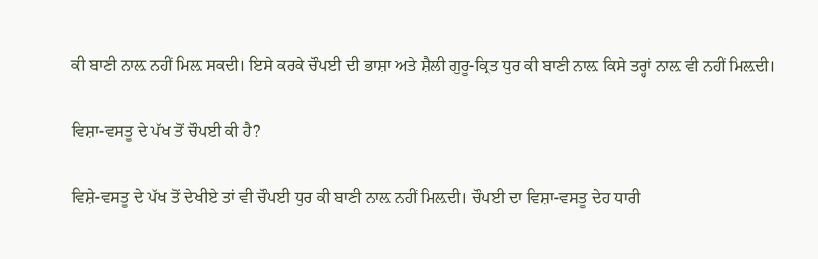ਕੀ ਬਾਣੀ ਨਾਲ਼ ਨਹੀਂ ਮਿਲ਼ ਸਕਦੀ। ਇਸੇ ਕਰਕੇ ਚੌਪਈ ਦੀ ਭਾਸ਼ਾ ਅਤੇ ਸ਼ੈਲੀ ਗੁਰੂ-ਕ੍ਰਿਤ ਧੁਰ ਕੀ ਬਾਣੀ ਨਾਲ਼ ਕਿਸੇ ਤਰ੍ਹਾਂ ਨਾਲ਼ ਵੀ ਨਹੀਂ ਮਿਲ਼ਦੀ।

ਵਿਸ਼ਾ-ਵਸਤੂ ਦੇ ਪੱਖ ਤੋਂ ਚੌਪਈ ਕੀ ਹੈ?

ਵਿਸ਼ੇ-ਵਸਤੂ ਦੇ ਪੱਖ ਤੋਂ ਦੇਖੀਏ ਤਾਂ ਵੀ ਚੌਪਈ ਧੁਰ ਕੀ ਬਾਣੀ ਨਾਲ਼ ਨਹੀਂ ਮਿਲ਼ਦੀ। ਚੌਪਈ ਦਾ ਵਿਸ਼ਾ-ਵਸਤੂ ਦੇਹ ਧਾਰੀ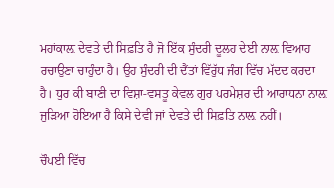ਮਹਾਂਕਾਲ਼ ਦੇਵਤੇ ਦੀ ਸਿਫ਼ਤਿ ਹੈ ਜੋ ਇੱਕ ਸੁੰਦਰੀ ਦੂਲਹ ਦੇਈ ਨਾਲ਼ ਵਿਆਹ ਰਚਾਉਣਾ ਚਾਹੁੰਦਾ ਹੈ। ਉਹ ਸੁੰਦਰੀ ਦੀ ਦੈਂਤਾਂ ਵਿੱਰੁੱਧ ਜੰਗ ਵਿੱਚ ਮੱਦਦ ਕਰਦਾ ਹੈ। ਧੁਰ ਕੀ ਬਾਣੀ ਦਾ ਵਿਸ਼ਾ-ਵਸਤੂ ਕੇਵਲ ਗੁਰ ਪਰਮੇਸ਼ਰ ਦੀ ਆਰਾਧਨਾ ਨਾਲ਼ ਜੁੜਿਆ ਹੋਇਆ ਹੈ ਕਿਸੇ ਦੇਵੀ ਜਾਂ ਦੇਵਤੇ ਦੀ ਸਿਫ਼ਤਿ ਨਾਲ਼ ਨਹੀਂ।

ਚੌਪਈ ਵਿੱਚ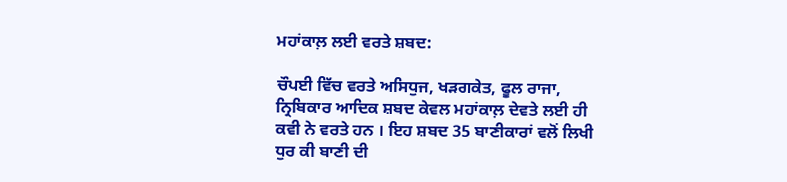ਮਹਾਂਕਾਲ਼ ਲਈ ਵਰਤੇ ਸ਼ਬਦ:

ਚੌਪਈ ਵਿੱਚ ਵਰਤੇ ਅਸਿਧੁਜ, ਖੜਗਕੇਤ, ਫੂਲ ਰਾਜਾ, ਨ੍ਰਿਬਿਕਾਰ ਆਦਿਕ ਸ਼ਬਦ ਕੇਵਲ ਮਹਾਂਕਾਲ਼ ਦੇਵਤੇ ਲਈ ਹੀ ਕਵੀ ਨੇ ਵਰਤੇ ਹਨ । ਇਹ ਸ਼ਬਦ 35 ਬਾਣੀਕਾਰਾਂ ਵਲੋਂ ਲਿਖੀ ਧੁਰ ਕੀ ਬਾਣੀ ਦੀ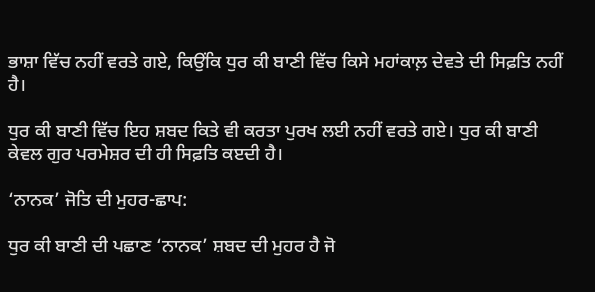ਭਾਸ਼ਾ ਵਿੱਚ ਨਹੀਂ ਵਰਤੇ ਗਏ, ਕਿਉਂਕਿ ਧੁਰ ਕੀ ਬਾਣੀ ਵਿੱਚ ਕਿਸੇ ਮਹਾਂਕਾਲ਼ ਦੇਵਤੇ ਦੀ ਸਿਫ਼ਤਿ ਨਹੀਂ ਹੈ।

ਧੁਰ ਕੀ ਬਾਣੀ ਵਿੱਚ ਇਹ ਸ਼ਬਦ ਕਿਤੇ ਵੀ ਕਰਤਾ ਪੁਰਖ ਲਈ ਨਹੀਂ ਵਰਤੇ ਗਏ। ਧੁਰ ਕੀ ਬਾਣੀ ਕੇਵਲ ਗੁਰ ਪਰਮੇਸ਼ਰ ਦੀ ਹੀ ਸਿਫ਼ਤਿ ਕੲਦੀ ਹੈ।

‘ਨਾਨਕ’ ਜੋਤਿ ਦੀ ਮੁਹਰ-ਛਾਪ:

ਧੁਰ ਕੀ ਬਾਣੀ ਦੀ ਪਛਾਣ ‘ਨਾਨਕ’ ਸ਼ਬਦ ਦੀ ਮੁਹਰ ਹੈ ਜੋ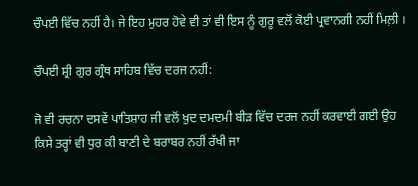ਚੌਪਈ ਵਿੱਚ ਨਹੀਂ ਹੈ। ਜੇ ਇਹ ਮੁਹਰ ਹੋਵੇ ਵੀ ਤਾਂ ਵੀ ਇਸ ਨੂੰ ਗੁਰੂ ਵਲੋਂ ਕੋਈ ਪ੍ਰਵਾਨਗੀ ਨਹੀਂ ਮਿਲ਼ੀ ।

ਚੌਪਈ ਸ਼੍ਰੀ ਗੁਰ ਗ੍ਰੰਥ ਸਾਹਿਬ ਵਿੱਚ ਦਰਜ ਨਹੀਂ:

ਜੋ ਵੀ ਰਚਨਾ ਦਸਵੇਂ ਪਾਤਿਸ਼ਾਹ ਜੀ ਵਲੋਂ ਖ਼ੁਦ ਦਮਦਮੀ ਬੀੜ ਵਿੱਚ ਦਰਜ ਨਹੀਂ ਕਰਵਾਈ ਗਈ ਉਹ ਕਿਸੇ ਤਰ੍ਹਾਂ ਵੀ ਧੁਰ ਕੀ ਬਾਣੀ ਦੇ ਬਰਾਬਰ ਨਹੀਂ ਰੱਖੀ ਜਾ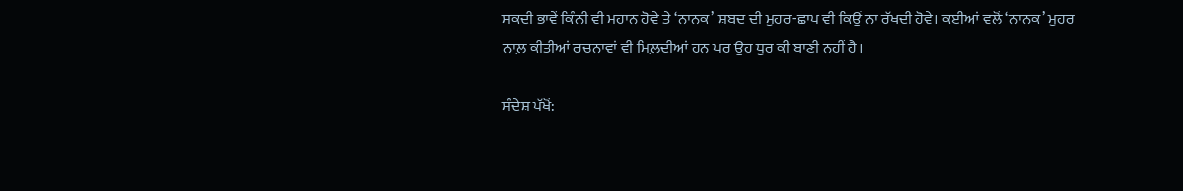ਸਕਦੀ ਭਾਵੇਂ ਕਿੰਨੀ ਵੀ ਮਹਾਨ ਹੋਵੇ ਤੇ ‘ਨਾਨਕ’ ਸ਼ਬਦ ਦੀ ਮੁਹਰ-ਛਾਪ ਵੀ ਕਿਉਂ ਨਾ ਰੱਖਦੀ ਹੋਵੇ। ਕਈਆਂ ਵਲੋਂ ‘ਨਾਨਕ’ ਮੁਹਰ ਨਾਲ਼ ਕੀਤੀਆਂ ਰਚਨਾਵਾਂ ਵੀ ਮਿਲ਼ਦੀਆਂ ਹਨ ਪਰ ਉਹ ਧੁਰ ਕੀ ਬਾਣੀ ਨਹੀਂ ਹੈ।

ਸੰਦੇਸ਼ ਪੱਖੋਂ: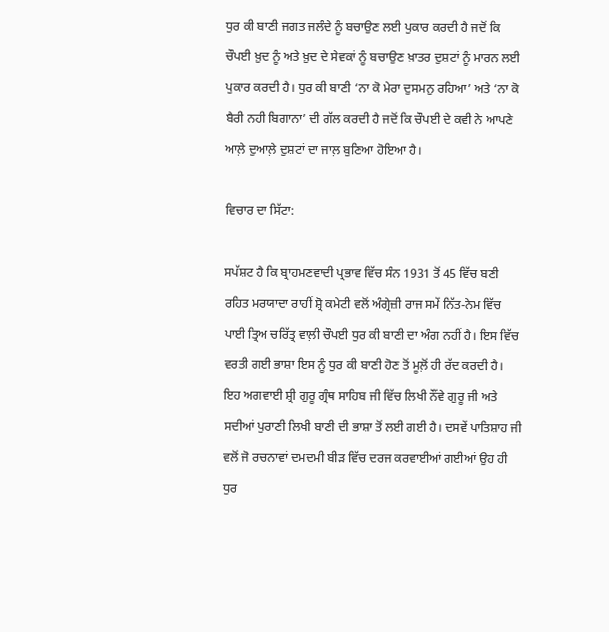ਧੁਰ ਕੀ ਬਾਣੀ ਜਗਤ ਜਲੰਦੇ ਨੂੰ ਬਚਾਉਣ ਲਈ ਪੁਕਾਰ ਕਰਦੀ ਹੈ ਜਦੋਂ ਕਿ ਚੌਪਈ ਖ਼ੁਦ ਨੂੰ ਅਤੇ ਖ਼ੁਦ ਦੇ ਸੇਵਕਾਂ ਨੂੰ ਬਚਾਉਣ ਖ਼ਾਤਰ ਦੁਸ਼ਟਾਂ ਨੂੰ ਮਾਰਨ ਲਈ ਪੁਕਾਰ ਕਰਦੀ ਹੈ। ਧੁਰ ਕੀ ਬਾਣੀ ‘ਨਾ ਕੋ ਮੇਰਾ ਦੁਸਮਨੁ ਰਹਿਆ’ ਅਤੇ ‘ਨਾ ਕੋ ਬੈਰੀ ਨਹੀ ਬਿਗਾਨਾ’ ਦੀ ਗੱਲ ਕਰਦੀ ਹੈ ਜਦੋਂ ਕਿ ਚੌਪਈ ਦੇ ਕਵੀ ਨੇ ਆਪਣੇ ਆਲ਼ੇ ਦੁਆਲ਼ੇ ਦੁਸ਼ਟਾਂ ਦਾ ਜਾਲ਼ ਬੁਣਿਆ ਹੋਇਆ ਹੈ।

ਵਿਚਾਰ ਦਾ ਸਿੱਟਾ:

ਸਪੱਸ਼ਟ ਹੈ ਕਿ ਬ੍ਰਾਹਮਣਵਾਦੀ ਪ੍ਰਭਾਵ ਵਿੱਚ ਸੰਨ 1931 ਤੋਂ 45 ਵਿੱਚ ਬਣੀ ਰਹਿਤ ਮਰਯਾਦਾ ਰਾਹੀਂ ਸ਼੍ਰੋ ਕਮੇਟੀ ਵਲੋਂ ਅੰਗ੍ਰੇਜ਼ੀ ਰਾਜ ਸਮੇਂ ਨਿੱਤ-ਨੇਮ ਵਿੱਚ ਪਾਈ ਤ੍ਰਿਅ ਚਰਿੱਤ੍ਰ ਵਾਲ਼ੀ ਚੌਪਈ ਧੁਰ ਕੀ ਬਾਣੀ ਦਾ ਅੰਗ ਨਹੀਂ ਹੈ। ਇਸ ਵਿੱਚ ਵਰਤੀ ਗਈ ਭਾਸ਼ਾ ਇਸ ਨੂੰ ਧੁਰ ਕੀ ਬਾਣੀ ਹੋਣ ਤੋਂ ਮੂਲ਼ੋਂ ਹੀ ਰੱਦ ਕਰਦੀ ਹੈ। ਇਹ ਅਗਵਾਈ ਸ਼੍ਰੀ ਗੁਰੂ ਗ੍ਰੰਥ ਸਾਹਿਬ ਜੀ ਵਿੱਚ ਲਿਖੀ ਨੌਂਵੇ ਗੁਰੂ ਜੀ ਅਤੇ ਸਦੀਆਂ ਪੁਰਾਣੀ ਲਿਖੀ ਬਾਣੀ ਦੀ ਭਾਸ਼ਾ ਤੋਂ ਲਈ ਗਈ ਹੈ। ਦਸਵੇਂ ਪਾਤਿਸ਼ਾਹ ਜੀ ਵਲੋਂ ਜੋ ਰਚਨਾਵਾਂ ਦਮਦਮੀ ਬੀੜ ਵਿੱਚ ਦਰਜ ਕਰਵਾਈਆਂ ਗਈਆਂ ਉਹ ਹੀ ਧੁਰ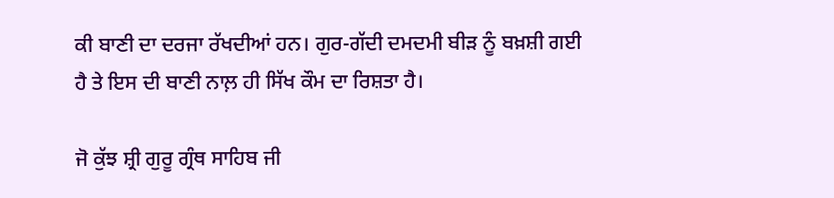ਕੀ ਬਾਣੀ ਦਾ ਦਰਜਾ ਰੱਖਦੀਆਂ ਹਨ। ਗੁਰ-ਗੱਦੀ ਦਮਦਮੀ ਬੀੜ ਨੂੰ ਬਖ਼ਸ਼ੀ ਗਈ ਹੈ ਤੇ ਇਸ ਦੀ ਬਾਣੀ ਨਾਲ਼ ਹੀ ਸਿੱਖ ਕੌਮ ਦਾ ਰਿਸ਼ਤਾ ਹੈ।

ਜੋ ਕੁੱਝ ਸ਼੍ਰੀ ਗੁਰੂ ਗ੍ਰੰਥ ਸਾਹਿਬ ਜੀ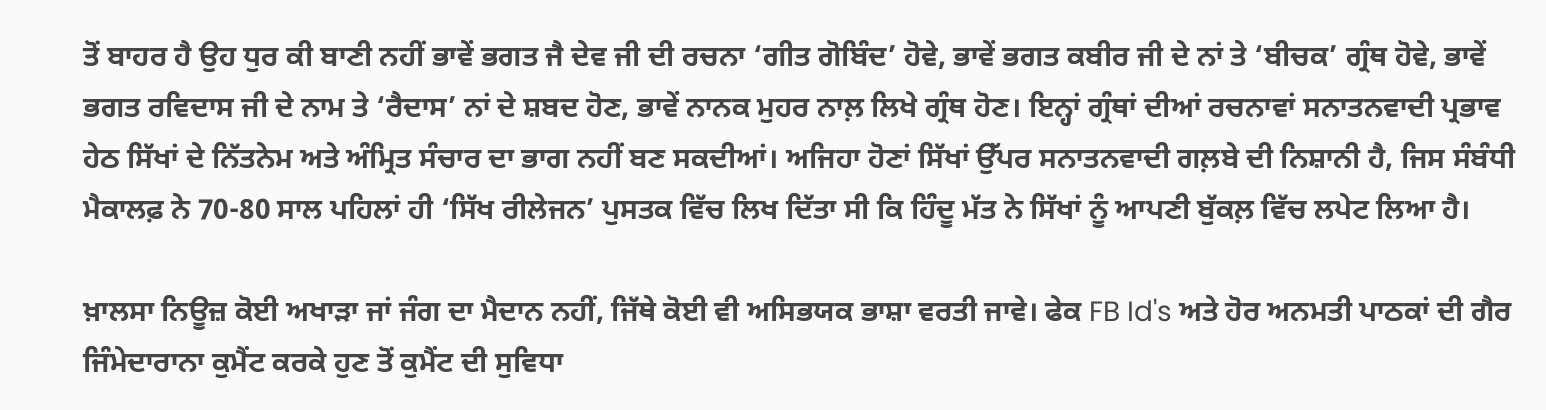ਤੋਂ ਬਾਹਰ ਹੈ ਉਹ ਧੁਰ ਕੀ ਬਾਣੀ ਨਹੀਂ ਭਾਵੇਂ ਭਗਤ ਜੈ ਦੇਵ ਜੀ ਦੀ ਰਚਨਾ ‘ਗੀਤ ਗੋਬਿੰਦ’ ਹੋਵੇ, ਭਾਵੇਂ ਭਗਤ ਕਬੀਰ ਜੀ ਦੇ ਨਾਂ ਤੇ ‘ਬੀਚਕ’ ਗ੍ਰੰਥ ਹੋਵੇ, ਭਾਵੇਂ ਭਗਤ ਰਵਿਦਾਸ ਜੀ ਦੇ ਨਾਮ ਤੇ ‘ਰੈਦਾਸ’ ਨਾਂ ਦੇ ਸ਼ਬਦ ਹੋਣ, ਭਾਵੇਂ ਨਾਨਕ ਮੁਹਰ ਨਾਲ਼ ਲਿਖੇ ਗ੍ਰੰਥ ਹੋਣ। ਇਨ੍ਹਾਂ ਗ੍ਰੰਥਾਂ ਦੀਆਂ ਰਚਨਾਵਾਂ ਸਨਾਤਨਵਾਦੀ ਪ੍ਰਭਾਵ ਹੇਠ ਸਿੱਖਾਂ ਦੇ ਨਿੱਤਨੇਮ ਅਤੇ ਅੰਮ੍ਰਿਤ ਸੰਚਾਰ ਦਾ ਭਾਗ ਨਹੀਂ ਬਣ ਸਕਦੀਆਂ। ਅਜਿਹਾ ਹੋਣਾਂ ਸਿੱਖਾਂ ਉੱਪਰ ਸਨਾਤਨਵਾਦੀ ਗਲ਼ਬੇ ਦੀ ਨਿਸ਼ਾਨੀ ਹੈ, ਜਿਸ ਸੰਬੰਧੀ ਮੈਕਾਲਫ਼ ਨੇ 70-80 ਸਾਲ ਪਹਿਲਾਂ ਹੀ ‘ਸਿੱਖ ਰੀਲੇਜਨ’ ਪੁਸਤਕ ਵਿੱਚ ਲਿਖ ਦਿੱਤਾ ਸੀ ਕਿ ਹਿੰਦੂ ਮੱਤ ਨੇ ਸਿੱਖਾਂ ਨੂੰ ਆਪਣੀ ਬੁੱਕਲ਼ ਵਿੱਚ ਲਪੇਟ ਲਿਆ ਹੈ।

ਖ਼ਾਲਸਾ ਨਿਊਜ਼ ਕੋਈ ਅਖਾੜਾ ਜਾਂ ਜੰਗ ਦਾ ਮੈਦਾਨ ਨਹੀਂ, ਜਿੱਥੇ ਕੋਈ ਵੀ ਅਸਿਭਯਕ ਭਾਸ਼ਾ ਵਰਤੀ ਜਾਵੇ। ਫੇਕ FB Id's ਅਤੇ ਹੋਰ ਅਨਮਤੀ ਪਾਠਕਾਂ ਦੀ ਗੈਰ ਜਿੰਮੇਦਾਰਾਨਾ ਕੁਮੈਂਟ ਕਰਕੇ ਹੁਣ ਤੋਂ ਕੁਮੈਂਟ ਦੀ ਸੁਵਿਧਾ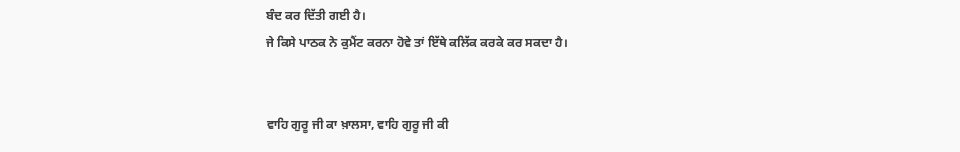ਬੰਦ ਕਰ ਦਿੱਤੀ ਗਈ ਹੈ।
ਜੇ ਕਿਸੇ ਪਾਠਕ ਨੇ ਕੁਮੈਂਟ ਕਰਨਾ ਹੋਵੇ ਤਾਂ ਇੱਥੇ ਕਲਿੱਕ ਕਰਕੇ ਕਰ ਸਕਦਾ ਹੈ।


ਵਾਹਿ ਗੁਰੂ ਜੀ ਕਾ ਖ਼ਾਲਸਾ, ਵਾਹਿ ਗੁਰੂ ਜੀ ਕੀ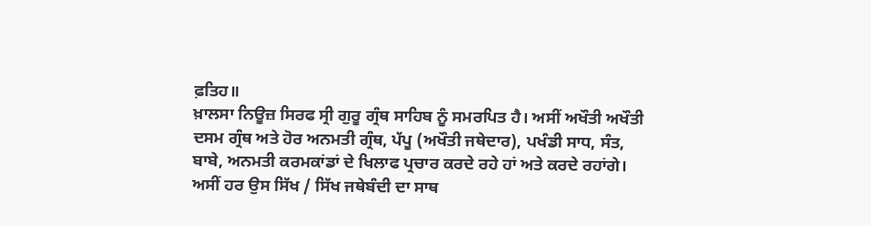ਫ਼ਤਿਹ॥
ਖ਼ਾਲਸਾ ਨਿਊਜ਼ ਸਿਰਫ ਸ੍ਰੀ ਗੁਰੂ ਗ੍ਰੰਥ ਸਾਹਿਬ ਨੂੰ ਸਮਰਪਿਤ ਹੈ। ਅਸੀਂ ਅਖੌਤੀ ਅਖੌਤੀ ਦਸਮ ਗ੍ਰੰਥ ਅਤੇ ਹੋਰ ਅਨਮਤੀ ਗ੍ਰੰਥ, ਪੱਪੂ (ਅਖੌਤੀ ਜਥੇਦਾਰ), ਪਖੰਡੀ ਸਾਧ, ਸੰਤ, ਬਾਬੇ, ਅਨਮਤੀ ਕਰਮਕਾਂਡਾਂ ਦੇ ਖਿਲਾਫ ਪ੍ਰਚਾਰ ਕਰਦੇ ਰਹੇ ਹਾਂ ਅਤੇ ਕਰਦੇ ਰਹਾਂਗੇ।
ਅਸੀਂ ਹਰ ਉਸ ਸਿੱਖ / ਸਿੱਖ ਜਥੇਬੰਦੀ ਦਾ ਸਾਥ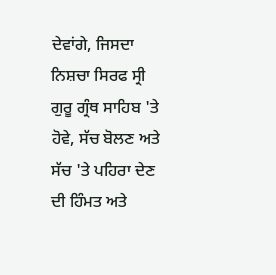ਦੇਵਾਂਗੇ, ਜਿਸਦਾ ਨਿਸ਼ਚਾ ਸਿਰਫ ਸ੍ਰੀ ਗੁਰੂ ਗ੍ਰੰਥ ਸਾਹਿਬ 'ਤੇ ਹੋਵੇ, ਸੱਚ ਬੋਲਣ ਅਤੇ ਸੱਚ 'ਤੇ ਪਹਿਰਾ ਦੇਣ ਦੀ ਹਿੰਮਤ ਅਤੇ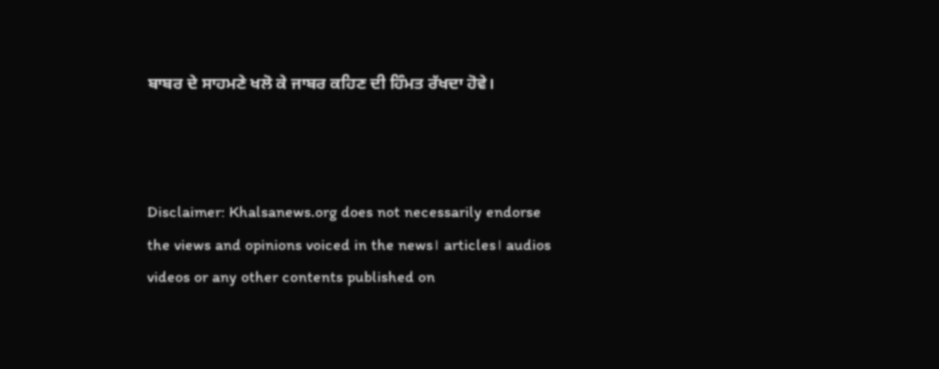ਬਾਬਰ ਦੇ ਸਾਹਮਣੇ ਖਲੋ ਕੇ ਜਾਬਰ ਕਹਿਣ ਦੀ ਹਿੰਮਤ ਰੱਖਦਾ ਹੋਵੇ।



Disclaimer: Khalsanews.org does not necessarily endorse the views and opinions voiced in the news। articles। audios videos or any other contents published on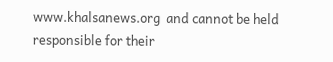www.khalsanews.org  and cannot be held responsible for their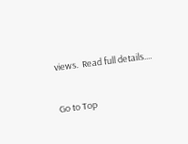views.  Read full details....

Go to Top